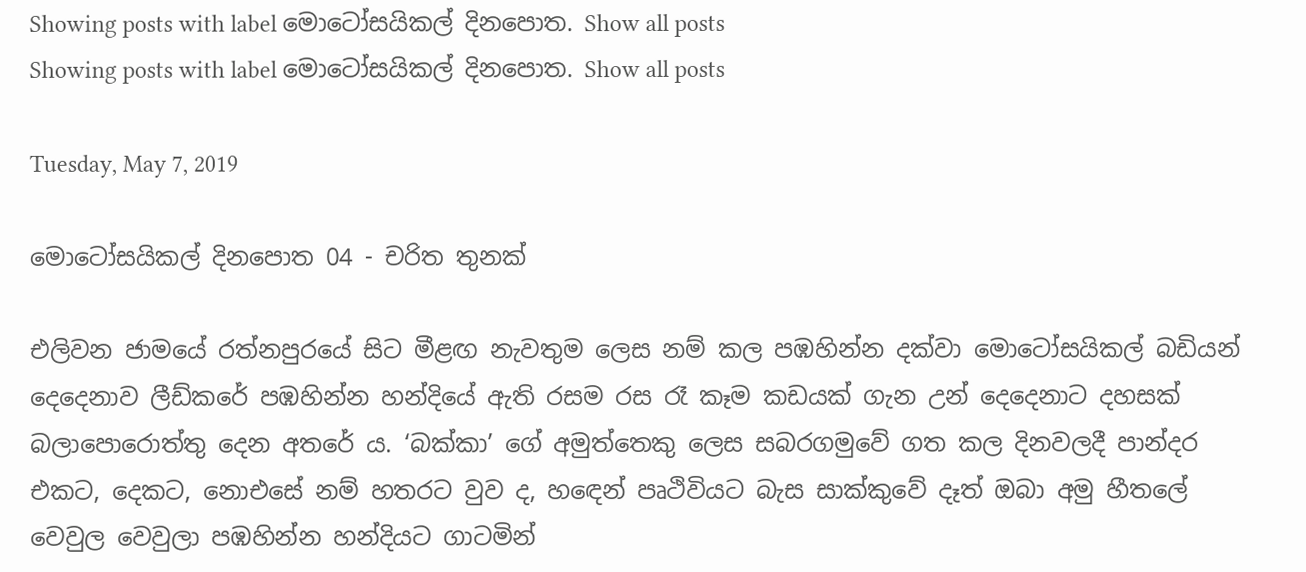Showing posts with label මොටෝසයිකල් දිනපොත. Show all posts
Showing posts with label මොටෝසයිකල් දිනපොත. Show all posts

Tuesday, May 7, 2019

මොටෝසයිකල් දිනපොත 04 - චරිත තුනක්

එලිවන ජාමයේ රත්නපුරයේ සිට මීළඟ නැවතුම ලෙස නම් කල පඹහින්න දක්වා මොටෝසයිකල් බඩියන් දෙදෙනාව ලීඩ්කරේ පඹහින්න හන්දියේ ඇති රසම රස රෑ කෑම කඩයක් ගැන උන් දෙදෙනාට දහසක් බලාපොරොත්තු දෙන අතරේ ය. ‘බක්කා’ ගේ අමුත්තෙකු ලෙස සබරගමුවේ ගත කල දිනවලදී පාන්දර එකට, දෙකට, නොඑසේ නම් හතරට වුව ද, හඳෙන් පෘථිවියට බැස සාක්කුවේ දෑත් ඔබා අමු හීතලේ වෙවුල වෙවුලා පඹහින්න හන්දියට ගාටමින්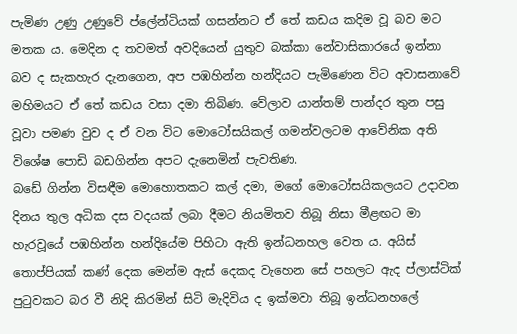පැමිණ උණු උණුවේ ප්ලේන්ටියක් ගසන්නට ඒ තේ කඩය කදිම වූ බව මට මතක ය. මෙදින ද තවමත් අවදියෙන් යුතුව බක්කා නේවාසිකාරයේ ඉන්නා බව ද සැකහැර දැනගෙන, අප පඹහින්න හන්දියට පැමිණෙන විට අවාසනාවේ මහිමයට ඒ තේ කඩය වසා දමා තිබිණ. වේලාව යාන්තම් පාන්දර තුන පසු වූවා පමණ වුව ද ඒ වන විට මොටෝසයිකල් ගමන්වලටම ආවේනික අති විශේෂ පොඩි බඩගින්න අපට දැනෙමින් පැවතිණ.
බඩේ ගින්න විසඳීම මොහොතකට කල් දමා, මගේ මොටෝසයිකලයට උදාවන දිනය තුල අධික දස වදයක් ලබා දීමට නියමිතව තිබූ නිසා මීළඟට මා හැරවූයේ පඹහින්න හන්දියේම පිහිටා ඇති ඉන්ධනහල වෙත ය. අයිස් තොප්පියක් කණ් දෙක මෙන්ම ඇස් දෙකද වැහෙන සේ පහලට ඇද ප්ලාස්ටික් පුටුවකට බර වී නිදි කිරමින් සිටි මැදිවිය ද ඉක්මවා තිබූ ඉන්ධනහලේ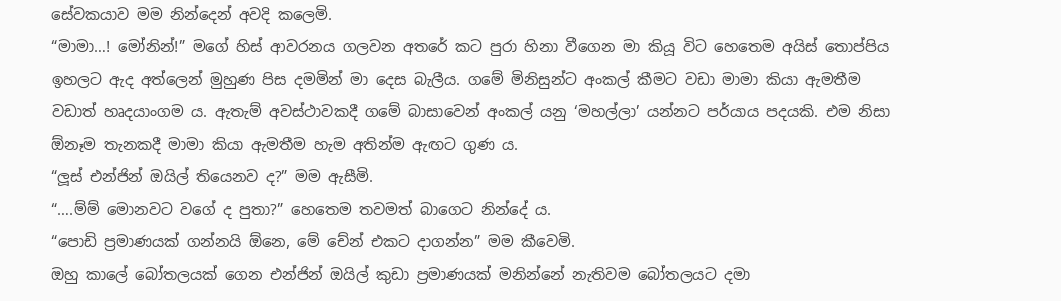සේවකයාව මම නින්දෙන් අවදි කලෙමි.
“මාමා…! මෝනින්!” මගේ හිස් ආවරනය ගලවන අතරේ කට පුරා හිනා වීගෙන මා කියූ විට හෙතෙම අයිස් තොප්පිය ඉහලට ඇද අත්ලෙන් මුහුණ පිස දමමින් මා දෙස බැලීය. ගමේ මිනිසුන්ට අංකල් කීමට වඩා මාමා කියා ඇමතීම වඩාත් හෘදයාංගම ය. ඇතැම් අවස්ථාවකදී ගමේ බාසාවෙන් අංකල් යනු ‘මහල්ලා’ යන්නට පර්යාය පදයකි. එම නිසා ඕනෑම තැනකදී මාමා කියා ඇමතීම හැම අතින්ම ඇඟට ගුණ ය.
“ලූස් එන්ජින් ඔයිල් තියෙනව ද?” මම ඇසීමි.
“….ම්ම් මොනවට වගේ ද පුතා?” හෙතෙම තවමත් බාගෙට නින්දේ ය.
“පොඩි ප්‍රමාණයක් ගන්නයි ඕනෙ, මේ චේන් එකට දාගන්න” මම කීවෙමි.
ඔහු කාලේ බෝතලයක් ගෙන එන්ජින් ඔයිල් කුඩා ප්‍රමාණයක් මනින්නේ නැතිවම බෝතලයට දමා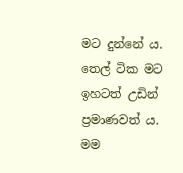මට දුන්නේ ය. තෙල් ටික මට ඉහටත් උඩින් ප්‍රමාණවත් ය. මම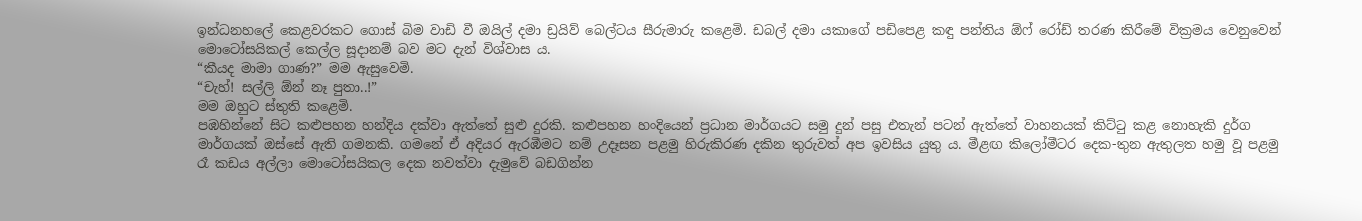ඉන්ධනහලේ කෙළවරකට ගොස් බිම වාඩි වී ඔයිල් දමා ඩ්‍රයිව් බෙල්ටය සීරුමාරු කළෙමි. ඩබල් දමා යකාගේ පඩිපෙළ කඳු පන්තිය ඕෆ් රෝඩ් තරණ කිරීමේ වික්‍රමය වෙනුවෙන් මොටෝසයිකල් කෙල්ල සූදානම් බව මට දැන් විශ්වාස ය.
“කීයද මාමා ගාණ?” මම ඇසුවෙමි.
“චැහ්! සල්ලි ඕන් නෑ පුතා..!”
මම ඔහුට ස්තුති කළෙමි.
පඹහින්නේ සිට කළුපහන හන්දිය දක්වා ඇත්තේ සුළු දුරකි. කළුපහන හංදියෙන් ප්‍රධාන මාර්ගයට සමු දුන් පසු එතැන් පටන් ඇත්තේ වාහනයක් කිට්ටු කළ නොහැකි දුර්ග මාර්ගයක් ඔස්සේ ඇති ගමනකි. ගමනේ ඒ අදියර ඇරඹීමට නම් උදෑසන පළමු හිරුකිරණ දකින තුරුවත් අප ඉවසිය යුතු ය. මීළඟ කිලෝමීටර දෙක-තුන ඇතුලත හමු වූ පළමු රෑ කඩය අල්ලා මොටෝසයිකල දෙක නවත්වා දැමුවේ බඩගින්න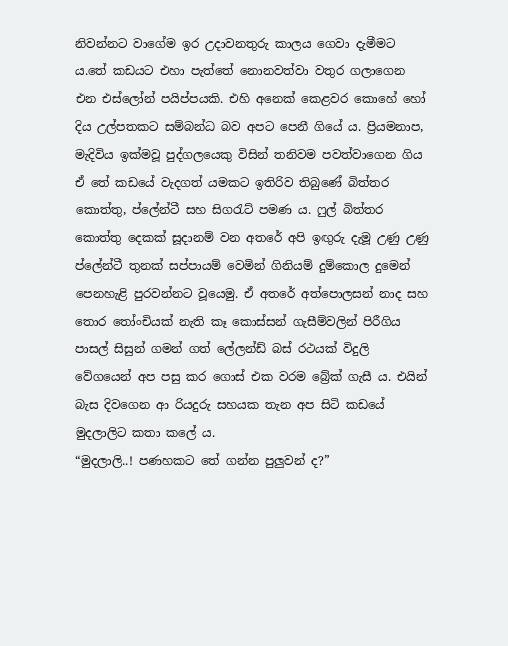නිවන්නට වාගේම ඉර උදාවනතුරු කාලය ගෙවා දැමීමට ය.තේ කඩයට එහා පැත්තේ නොනවත්වා වතුර ගලාගෙන එන එස්ලෝන් පයිප්පයකි. එහි අනෙක් කෙළවර කොහේ හෝ දිය උල්පතකට සම්බන්ධ බව අපට පෙනී ගියේ ය. ප්‍රියමනාප, මැදිවිය ඉක්මවූ පුද්ගලයෙකු විසින් තනිවම පවත්වාගෙන ගිය ඒ තේ කඩයේ වැදගත් යමකට ඉතිරිව තිබුණේ බිත්තර කොත්තු, ප්ලේන්ටී සහ සිගරැට් පමණ ය. ෆුල් බිත්තර කොත්තු දෙකක් සූදානම් වන අතරේ අපි ඉඟුරු දැමූ උණු උණු ප්ලේන්ටී තුනක් සප්පායම් වෙමින් ගිනියම් දුම්කොල දුමෙන් පෙනහැළි පුරවන්නට වූයෙමු. ඒ අතරේ අත්පොලසන් නාද සහ තොර තෝංචියක් නැති කෑ කොස්සන් ගැසීම්වලින් පිරීගිය පාසල් සිසුන් ගමන් ගත් ලේලන්ඩ් බස් රථයක් විදුලි වේගයෙන් අප පසු කර ගොස් එක වරම බ්‍රේක් ගැසී ය. එයින් බැස දිවගෙන ආ රියදුරු සහයක තැන අප සිටි කඩයේ මුදලාලිට කතා කලේ ය.
“මුදලාලි..! පණහකට තේ ගන්න පුලුවන් ද?”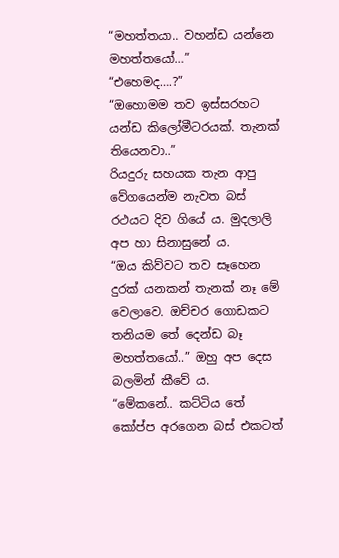“මහත්තයා.. වහන්ඩ යන්නෙ මහත්තයෝ…”
“එහෙමද….?”
“ඔහොමම තව ඉස්සරහට යන්ඩ කිලෝමීටරයක්. තැනක් තියෙනවා..”
රියදුරු සහයක තැන ආපු වේගයෙන්ම නැවත බස් රථයට දිව ගියේ ය. මුදලාලි අප හා සිනාසුනේ ය.
“ඔය කිව්වට තව සෑහෙන දුරක් යනකන් තැනක් නෑ මේ වෙලාවෙ. ඔච්චර ගොඩකට තනියම තේ දෙන්ඩ බෑ මහත්තයෝ..” ඔහු අප දෙස බලමින් කීවේ ය.
“මේකනේ.. කට්ටිය තේ කෝප්ප අරගෙන බස් එකටත්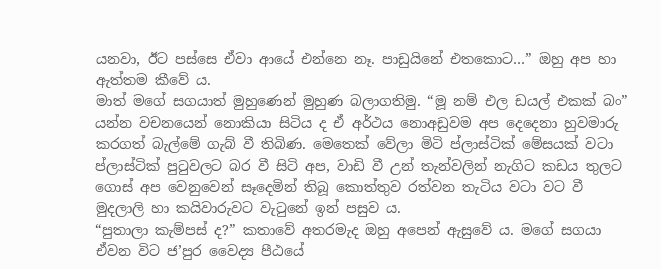යනවා, ඊට පස්සෙ ඒවා ආයේ එන්නෙ නෑ. පාඩුයිනේ එතකොට…” ඔහු අප හා ඇත්තම කීවේ ය.
මාත් මගේ සගයාත් මුහුණෙන් මුහුණ බලාගතිමු. “මූ නම් එල ඩයල් එකක් බං” යන්න වචනයෙන් නොකියා සිටිය ද ඒ අර්ථය නොඅඩුවම අප දෙදෙනා හුවමාරු කරගත් බැල්මේ ගැබ් වී තිබිණ. මෙතෙක් වේලා මිටි ප්ලාස්ටික් මේසයක් වටා ප්ලාස්ටික් පුටුවලට බර වී සිටි අප, වාඩි වී උන් තැන්වලින් නැගිට කඩය තුලට ගොස් අප වෙනුවෙන් සෑදෙමින් තිබූ කොත්තුව රත්වන තැටිය වටා වට වී මුදලාලි හා කයිවාරුවට වැටුනේ ඉන් පසුව ය.
“පුතාලා කැම්පස් ද?” කතාවේ අතරමැද ඔහු අපෙන් ඇසුවේ ය. මගේ සගයා ඒවන විට ජ’පුර වෛද්‍ය පීඨයේ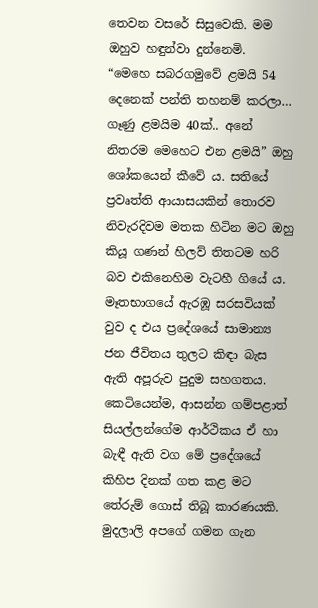තෙවන වසරේ සිසුවෙකි. මම ඔහුව හඳුන්වා දුන්නෙමි.
“මෙහෙ සබරගමුවේ ළමයි 54 දෙනෙක් පන්ති තහනම් කරලා… ගෑණු ළමයිම 40ක්.. අනේ නිතරම මෙහෙට එන ළමයි” ඔහු ශෝකයෙන් කීවේ ය. සතියේ ප්‍රවෘත්ති ආයාසයකින් තොරව නිවැරදිවම මතක හිටින මට ඔහු කියූ ගණන් හිලව් තිතටම හරි බව එකිනෙහිම වැටහී ගියේ ය. මෑතභාගයේ ඇරඹූ සරසවියක් වුව ද එය ප්‍රදේශයේ සාමාන්‍ය ජන ජීවිතය තුලට කිඳා බැස ඇති අපූරුව පුදුම සහගතය. කෙටියෙන්ම, ආසන්න ගම්පළාත් සියල්ලන්ගේම ආර්ථිකය ඒ හා බැඳී ඇති වග මේ ප්‍රදේශයේ කිහිප දිනක් ගත කළ මට තේරුම් ගොස් තිබූ කාරණයකි.
මුදලාලි අපගේ ගමන ගැන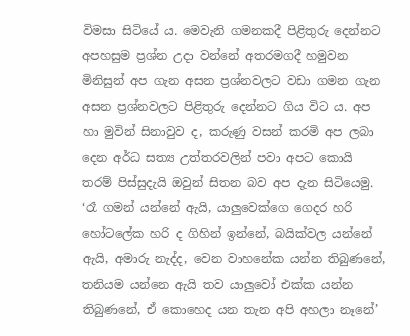විමසා සිටියේ ය. මෙවැනි ගමනකදී පිළිතුරු දෙන්නට අපහසුම ප්‍රශ්න උදා වන්නේ අතරමගදී හමුවන මිනිසුන් අප ගැන අසන ප්‍රශ්නවලට වඩා ගමන ගැන අසන ප්‍රශ්නවලට පිළිතුරු දෙන්නට ගිය විට ය. අප හා මුවින් සිනාවුව ද, කරුණු වසන් කරමි අප ලබා දෙන අර්ධ සත්‍ය උත්තරවලින් පවා අපට කොයි තරම් පිස්සුදැයි ඔවුන් සිතන බව අප දැන සිටියෙමු. ‘රෑ ගමන් යන්නේ ඇයි, යාලුවෙක්ගෙ ගෙදර හරි හෝටලේක හරි ද ගිහින් ඉන්නේ, බයික්වල යන්නේ ඇයි, අමාරු නැද්ද, වෙන වාහනේක යන්න තිබුණනේ, තනියම යන්නෙ ඇයි තව යාලුවෝ එක්ක යන්න තිබුණනේ, ඒ කොහෙද යන තැන අපි අහලා නෑනේ’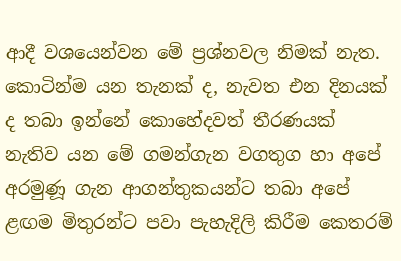ආදී වශයෙන්වන මේ ප්‍රශ්නවල නිමක් නැත. කොටින්ම යන තැනක් ද, නැවත එන දිනයක් ද තබා ඉන්නේ කොහේදවත් තීරණයක් නැතිව යන මේ ගමන්ගැන වගතුග හා අපේ අරමුණූ ගැන ආගන්තුකයන්ට තබා අපේ ළඟම මිතුරන්ට පවා පැහැදිලි කිරීම කෙතරම්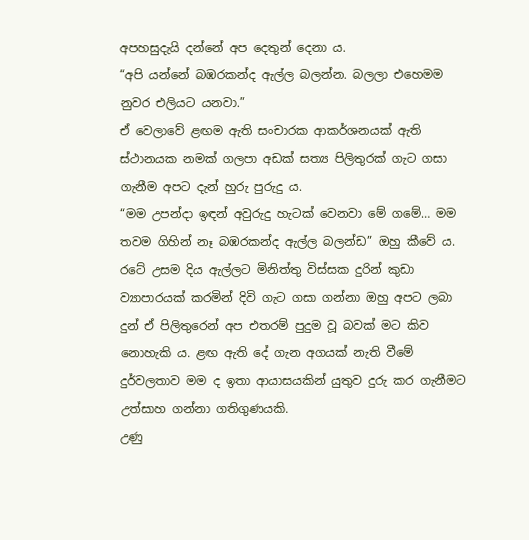අපහසුදැයි දන්නේ අප දෙතුන් දෙනා ය.
“අපි යන්නේ බඹරකන්ද ඇල්ල බලන්න. බලලා එහෙමම නුවර එලියට යනවා.”
ඒ වෙලාවේ ළඟම ඇති සංචාරක ආකර්ශනයක් ඇති ස්ථානයක නමක් ගලපා අඩක් සත්‍ය පිලිතුරක් ගැට ගසා ගැනීම අපට දැන් හුරු පුරුදු ය.
“මම උපන්දා ඉඳන් අවුරුදු හැටක් වෙනවා මේ ගමේ… මම තවම ගිහින් නෑ බඹරකන්ද ඇල්ල බලන්ඩ” ඔහු කීවේ ය. රටේ උසම දිය ඇල්ලට මිනිත්තු විස්සක දුරින් කුඩා ව්‍යාපාරයක් කරමින් දිවි ගැට ගසා ගන්නා ඔහු අපට ලබා දුන් ඒ පිලිතුරෙන් අප එතරම් පුදුම වූ බවක් මට කිව නොහැකි ය. ළඟ ඇති දේ ගැන අගයක් නැති වීමේ දුර්වලතාව මම ද ඉතා ආයාසයකින් යුතුව දුරු කර ගැනීමට උත්සාහ ගන්නා ගතිගුණයකි.
උණු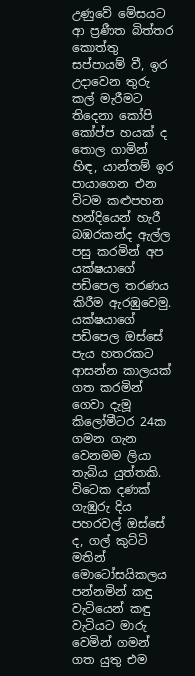උණුවේ මේසයට ආ ප්‍රණීත බිත්තර කොත්තු සප්පායම් වී, ඉර උදාවෙන තුරු කල් මැරීමට තිදෙනා කෝපි කෝප්ප හයක් ද තොල ගාමින් හිඳ, යාන්තම් ඉර පායාගෙන එන විටම කළුපහන හන්දියෙන් හැරී බඹරකන්ද ඇල්ල පසු කරමින් අප යක්ෂයාගේ පඩිපෙල තරණය කිරීම ඇරඹුවෙමු.
යක්ෂයාගේ පඩිපෙල ඔස්සේ පැය හතරකට ආසන්න කාලයක් ගත කරමින් ගෙවා දැමූ කිලෝමීටර 24ක ගමන ගැන වෙනමම ලියා තැබිය යුත්තකි. විටෙක දණක් ගැඹුරු දිය පහරවල් ඔස්සේ ද, ගල් කුට්ටි මතින් මොටෝසයිකලය පන්නමින් කඳු වැටියෙන් කඳු වැටියට මාරු වෙමින් ගමන් ගත යුතු එම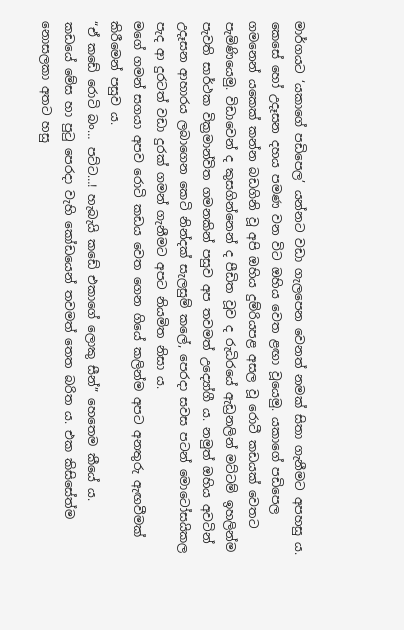මාර්ගයට ‘යකාගේ පඩිපෙල’ යන්නට වඩා ගැලපෙන වෙනත් නමක් සිතා ගැනීමට අපහසු ය.
කෙසේ හෝ උදෑසන දහය පමණ වන විට ඔහිය වෙත ළඟා වූයෙමු. යකාගේ පඩිපෙල ගමනෙන් යකෙක් කන්න බඩගිනි වූ අපි ඔහිය දුම්රියපළ අසල වූ රොටී කඩයක් වෙතට පැමිණියෙමු. විඩාවෙන් ද කුසගින්නෙන් ද පීඩිත වූව ද රුධිරයේ ඇඩ්‍රනලින් මට්ටම් ඉහලින්ම පැවති සාර්ථක වික්‍රමාන්විත ගමනකින් පසුව අප තවමත් උද්‍යෝගී ය. නමුත් ඔහිය අවටින් උදෑසන ආහාරය ලබාගෙන කෙටි නින්දක් සැලසුම් කලේ, පෙරදා සවස පටන් මොටෝසයිකල පැද ආ දුරටත් වඩා දුරක් ගමන් ගැනීමට අපට නියමිත නිසා ය.
මගේ ගමන් සගයා අපව රොටි කඩය වෙත ගෙන ගියේ කලින්ම අපට අනතුරු ඇඟවීමක් කිරීමෙන් පසුව ය.
“ඒ කඩේ රොටි බං… පට්ට…! හැබැයි කඩේ එකාගේ ලොකු සීන්” හෙතෙම කීයේ ය.
කඩයේ මේස හා පුටු පෙරදා වැහි කෝඩයෙන් තවමත් තෙත බරිත ය. එක කිසිසේත්ම නොසලකා අතට හසු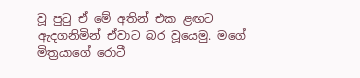වූ පුටු ඒ මේ අතින් එක ළඟට ඇදගනිමින් ඒවාට බර වූයෙමු. මගේ මිත්‍රයාගේ රොටී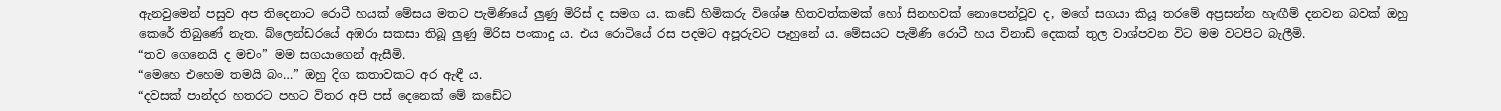ඇනවුමෙන් පසුව අප තිදෙනාට රොටී හයක් මේසය මතට පැමිණියේ ලුණු මිරිස් ද සමග ය. කඩේ හිමිකරු විශේෂ හිතවත්කමක් හෝ සිනහවක් නොපෙන්වූව ද, මගේ සගයා කියූ තරමේ අප්‍රසන්න හැඟීම් දනවන බවක් ඔහු කෙරේ තිබුණේ නැත. බ්ලෙන්ඩරයේ අඹරා සකසා තිබූ ලුණු මිරිස පංකාදු ය. එය රොටියේ රස පදමට අපූරුවට පෑහුනේ ය. මේසයට පැමිණි රොටී හය විනාඩි දෙකක් තුල වාශ්පවන විට මම වටපිට බැලීමි.
“තව ගෙනෙයි ද මචං” මම සගයාගෙන් ඇසීමි.
“මෙහෙ එහෙම තමයි බං…” ඔහු දිග කතාවකට අර ඇඳී ය.
“දවසක් පාන්දර හතරට පහට විතර අපි පස් දෙනෙක් මේ කඩේට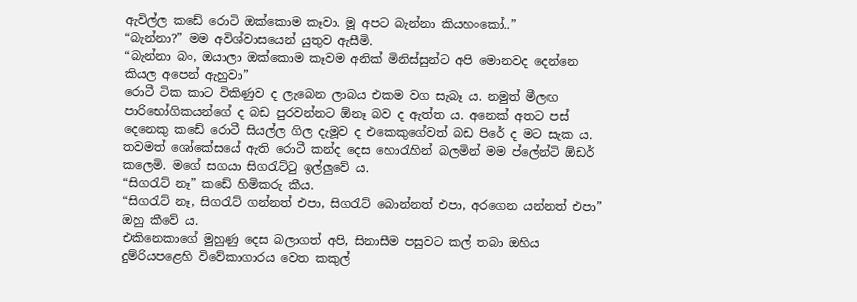ඇවිල්ල කඩේ රොටි ඔක්කොම කෑවා. මූ අපට බැන්නා කියහංකෝ..”
“බැන්නා?” මම අවිශ්වාසයෙන් යුතුව ඇසීමි.
“බැන්නා බං, ඔයාලා ඔක්කොම කෑවම අනික් මිනිස්සුන්ට අපි මොනවද දෙන්නෙ කියල අපෙන් ඇහුවා”
රොටී ටික කාට විකිණුව ද ලැබෙන ලාබය එකම වග සැබෑ ය. නමුත් මීලඟ පාරිභෝගිකයන්ගේ ද බඩ පුරවන්නට ඕනෑ බව ද ඇත්ත ය. අනෙක් අතට පස් දෙනෙකු කඩේ රොටී සියල්ල ගිල දැමූව ද එකෙකුගේවත් බඩ පිරේ ද මට සැක ය. තවමත් ශෝකේසයේ ඇති රොටී කන්ද දෙස හොරැහින් බලමින් මම ප්ලේන්ටි ඕඩර් කලෙමි. මගේ සගයා සිගරැට්ටු ඉල්ලුවේ ය.
“සිගරැට් නෑ” කඩේ හිමිකරු කීය.
“සිගරැට් නෑ, සිගරැට් ගන්නත් එපා, සිගරැට් බොන්නත් එපා, අරගෙන යන්නත් එපා”
ඔහු කීවේ ය.
එකිනෙකාගේ මුහුණු දෙස බලාගත් අපි, සිනාසීම පසුවට කල් තබා ඔහිය දුම්රියපළෙහි විවේකාගාරය වෙත කකුල්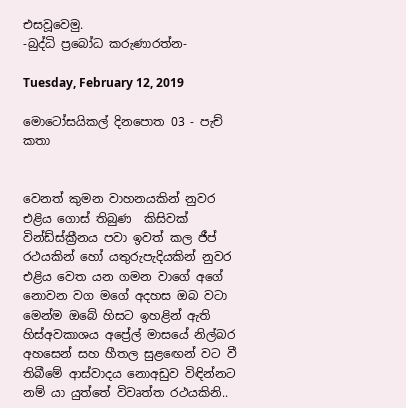එසවූවෙමු.
-බුද්ධි ප්‍රබෝධ කරුණාරත්න-

Tuesday, February 12, 2019

මොටෝසයිකල් දිනපොත 03 - පැච් කතා


වෙනත් කුමන වාහනයකින් නුවර එළිය ගොස් තිබුණ  කිසිවක් වින්ඩ්ස්ක්‍රීනය පවා ඉවත් කල ජීප් රථයකින් හෝ යතුරුපැදියකින් නුවර එළිය වෙත යන ගමන වාගේ අගේ නොවන වග මගේ අදහස ඔබ වටා මෙන්ම ඔබේ හිසට ඉහළින් ඇති හිස්අවකාශය අප්‍රේල් මාසයේ නිල්බර අහසෙන් සහ හීතල සුළඟෙන් වට වී තිබීමේ ආස්වාදය නොඅඩුව විඳින්නට නම් යා යුත්තේ විවෘත්ත රථයකිනි..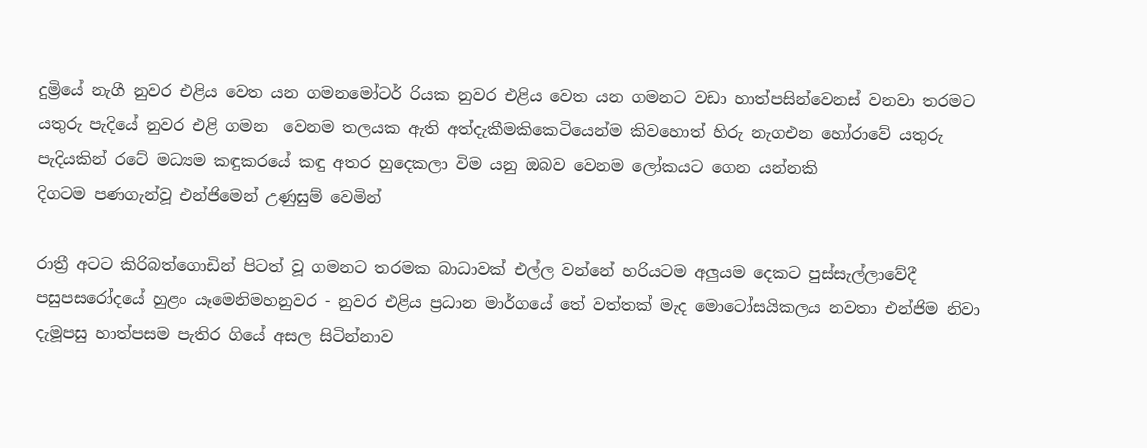දුම්‍රියේ නැගී නුවර එළිය වෙත යන ගමනමෝටර් රියක නුවර එළිය වෙත යන ගමනට වඩා හාත්පසින්වෙනස් වනවා තරමට යතුරු පැදියේ නුවර එළි ගමන  වෙනම තලයක ඇති අත්දැකීමකිකෙටියෙන්ම කිවහොත් හිරු නැගඑන හෝරාවේ යතුරු පැදියකින් රටේ මධ්‍යම කඳුකරයේ කඳු අතර හුදෙකලා විම යනු ඔබව වෙනම ලෝකයට ගෙන යන්නකි
දිගටම පණගැන්වූ එන්ජිමෙන් උණුසුම් වෙමින්

රාත්‍රී අටට කිරිබත්ගොඩින් පිටත් වූ ගමනට තරමක බාධාවක් එල්ල වන්නේ හරියටම අලුයම දෙකට පුස්සැල්ලාවේදී පසුපසරෝදයේ හුළං යෑමෙනිමහනුවර - නුවර එළිය ප්‍රධාන මාර්ගයේ තේ වත්තක් මැද මොටෝසයිකලය නවතා එන්ජිම නිවා දැමූපසු හාත්පසම පැතිර ගියේ අසල සිටින්නාව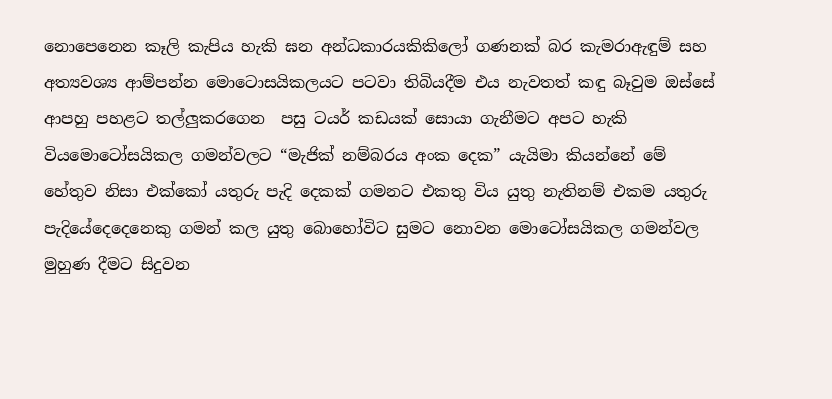නොපෙනෙන කෑලි කැපිය හැකි ඝන අන්ධකාරයකිකිලෝ ගණනක් බර කැමරාඇඳුම් සහ අත්‍යවශ්‍ය ආම්පන්න මොටොසයිකලයට පටවා තිබියදීම එය නැවතත් කඳු බෑවුම ඔස්සේ ආපහු පහළට තල්ලුකරගෙන  පසු ටයර් කඩයක් සොයා ගැනීමට අපට හැකි වියමොටෝසයිකල ගමන්වලට “මැජික් නම්බරය අංක දෙක” යැයිමා කියන්නේ මේ හේතුව නිසා එක්කෝ යතුරු පැදි දෙකක් ගමනට එකතු විය යුතු නැතිනම් එකම යතුරු පැදියේදෙදෙනෙකු ගමන් කල යුතු බොහෝවිට සුමට නොවන මොටෝසයිකල ගමන්වල මුහුණ දීමට සිදුවන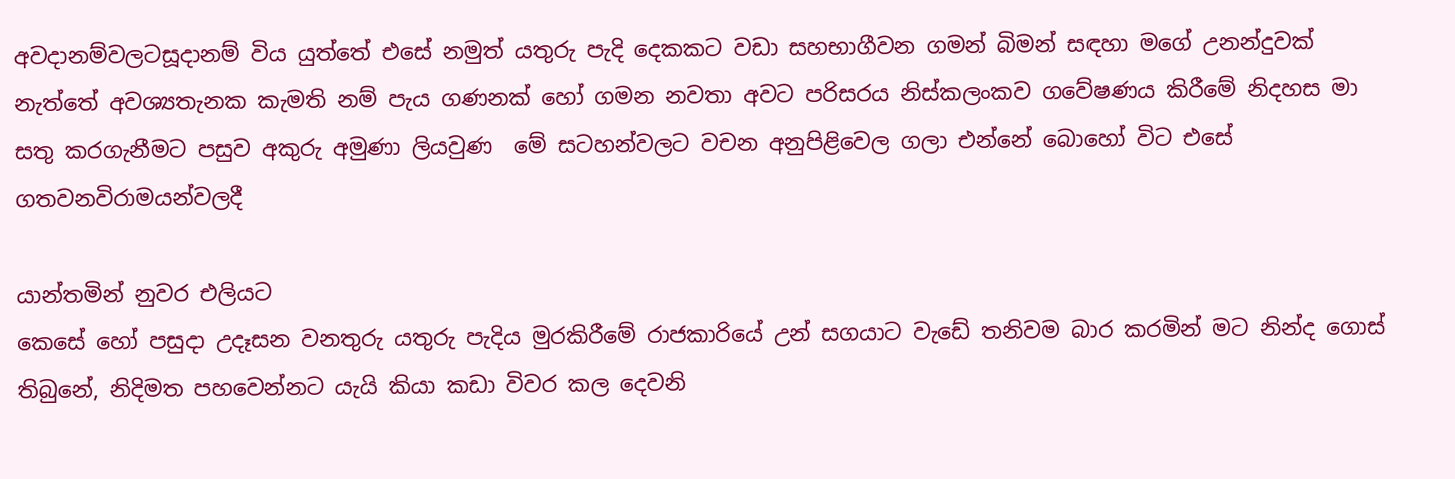අවදානම්වලටසූදානම් විය යුත්තේ එසේ නමුත් යතුරු පැදි දෙකකට වඩා සහභාගීවන ගමන් බිමන් සඳහා මගේ උනන්දුවක් නැත්තේ අවශ්‍යතැනක කැමති නම් පැය ගණනක් හෝ ගමන නවතා අවට පරිසරය නිස්කලංකව ගවේෂණය කිරීමේ නිදහස මා සතු කරගැනීමට පසුව අකුරු අමුණා ලියවුණ  මේ සටහන්වලට වචන අනුපිළිවෙල ගලා එන්නේ බොහෝ විට එසේ ගතවනවිරාමයන්වලදී

යාන්තමින් නුවර එලියට
කෙසේ හෝ පසුදා උදෑසන වනතුරු යතුරු පැදිය මුරකිරීමේ රාජකාරියේ උන් සගයාට වැඩේ තනිවම බාර කරමින් මට නින්ද ගොස් තිබුනේ, නිදිමත පහවෙන්නට යැයි කියා කඩා විවර කල දෙවනි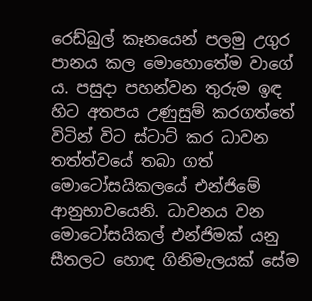රෙඩ්බුල් කෑනයෙන් පලමු උගුර පානය කල මොහොතේම වාගේ ය. පසුදා පහන්වන තුරුම ඉඳ හිට අතපය උණුසුම් කරගත්තේ විටින් විට ස්ටාට් කර ධාවන තත්ත්වයේ තබා ගත් මොටෝසයිකලයේ එන්ජිමේ ආනුභාවයෙනි. ධාවනය වන මොටෝසයිකල් එන්ජිමක් යනු සීතලට හොඳ ගිනිමැලයක් සේම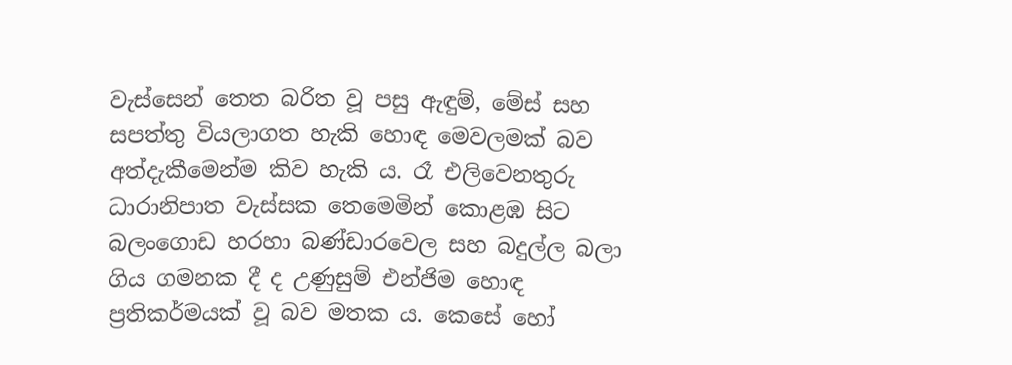වැස්සෙන් තෙත බරිත වූ පසු ඇඳුම්, මේස් සහ සපත්තු වියලාගත හැකි හොඳ මෙවලමක් බව අත්දැකීමෙන්ම කිව හැකි ය. රෑ එලිවෙනතුරු ධාරානිපාත වැස්සක තෙමෙමින් කොළඹ සිට බලංගොඩ හරහා බණ්ඩාරවෙල සහ බදුල්ල බලා ගිය ගමනක දී ද උණුසුම් එන්ජිම හොඳ ප්‍රතිකර්මයක් වූ බව මතක ය. කෙසේ හෝ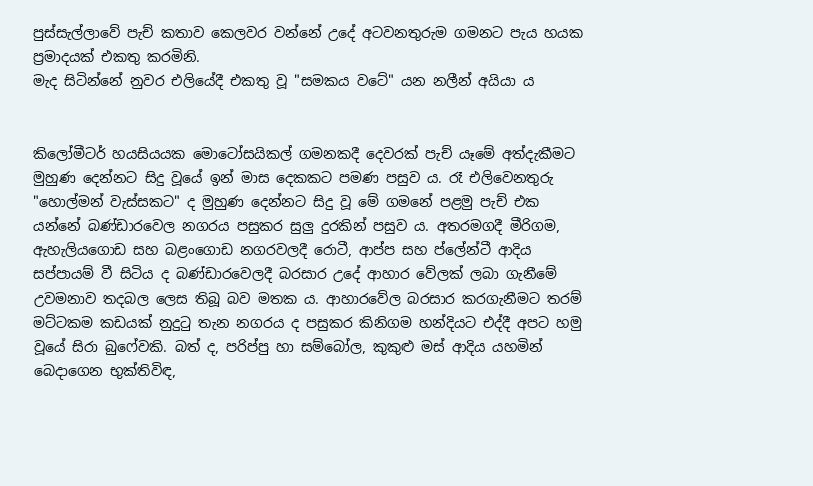පුස්සැල්ලාවේ පැච් කතාව කෙලවර වන්නේ උදේ අටවනතුරුම ගමනට පැය හයක ප්‍රමාදයක් එකතු කරමිනි.
මැද සිටින්නේ නුවර එලියේදී එකතු වූ "සමකය වටේ" යන නලීන් අයියා ය


කිලෝමීටර් හයසියයක මොටෝසයිකල් ගමනකදී දෙවරක් පැච් යෑමේ අත්දැකීමට මුහුණ දෙන්නට සිදු වූයේ ඉන් මාස දෙකකට පමණ පසුව ය. රෑ එලිවෙනතුරු "හොල්මන් වැස්සකට" ද මුහුණ දෙන්නට සිදු වූ මේ ගමනේ පළමු පැච් එක යන්නේ බණ්ඩාරවෙල නගරය පසුකර සුලු දුරකින් පසුව ය. අතරමගදී මීරිගම, ඇහැලියගොඩ සහ බළංගොඩ නගරවලදී රොටී, ආප්ප සහ ප්ලේන්ටී ආදිය සප්පායම් වී සිටිය ද බණ්ඩාරවෙලදී බරසාර උදේ ආහාර වේලක් ලබා ගැනීමේ උවමනාව තදබල ලෙස තිබූ බව මතක ය. ආහාරවේල බරසාර කරගැනීමට තරම් මට්ටකම කඩයක් නුදුටු තැන නගරය ද පසුකර කිනිගම හන්දියට එද්දී අපට හමු වූයේ සිරා බුෆේවකි. බත් ද, පරිප්පු හා සම්බෝල, කුකුළු මස් ආදිය යහමින් බෙදාගෙන භුක්තිවිඳ,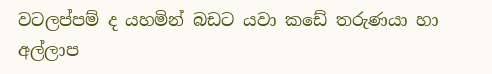වටලප්පම් ද යහමින් බඩට යවා කඩේ තරුණයා හා අල්ලාප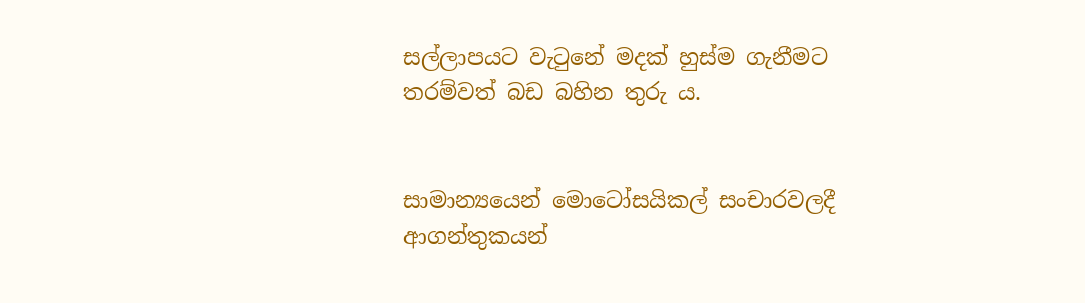සල්ලාපයට වැටුනේ මදක් හුස්ම ගැනීමට තරම්වත් බඩ බහින තුරු ය.


සාමාන්‍යයෙන් මොටෝසයිකල් සංචාරවලදී ආගන්තුකයන්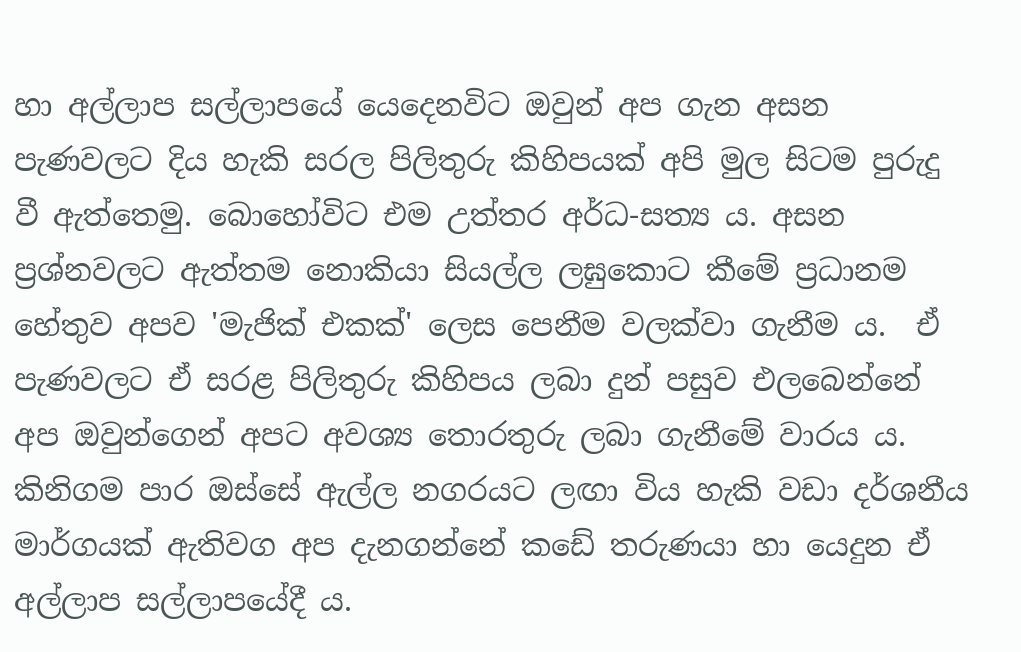හා අල්ලාප සල්ලාපයේ යෙදෙනවිට ඔවුන් අප ගැන අසන පැණවලට දිය හැකි සරල පිලිතුරු කිහිපයක් අපි මුල සිටම පුරුදු වී ඇත්තෙමු. බොහෝවිට එම උත්තර අර්ධ-සත්‍ය ය. අසන ප්‍රශ්නවලට ඇත්තම නොකියා සියල්ල ලඝුකොට කීමේ ප්‍රධානම හේතුව අපව 'මැජික් එකක්' ලෙස පෙනීම වලක්වා ගැනීම ය.  ඒ පැණවලට ඒ සරළ පිලිතුරු කිහිපය ලබා දුන් පසුව එලබෙන්නේ අප ඔවුන්ගෙන් අපට අවශ්‍ය තොරතුරු ලබා ගැනීමේ වාරය ය. කිනිගම පාර ඔස්සේ ඇල්ල නගරයට ලඟා විය හැකි වඩා දර්ශනීය මාර්ගයක් ඇතිවග අප දැනගන්නේ කඩේ තරුණයා හා යෙදුන ඒ අල්ලාප සල්ලාපයේදී ය.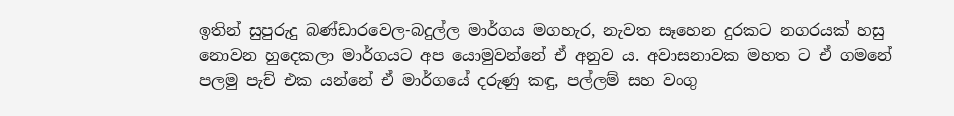ඉතින් සුපුරුදු බණ්ඩාරවෙල-බදුල්ල මාර්ගය මගහැර, නැවත සෑහෙන දුරකට නගරයක් හසු නොවන හුදෙකලා මාර්ගයට අප යොමුවන්නේ ඒ අනුව ය. අවාසනාවක මහත ට ඒ ගමනේ පලමු පැච් එක යන්නේ ඒ මාර්ගයේ දරුණු කඳු, පල්ලම් සහ වංගු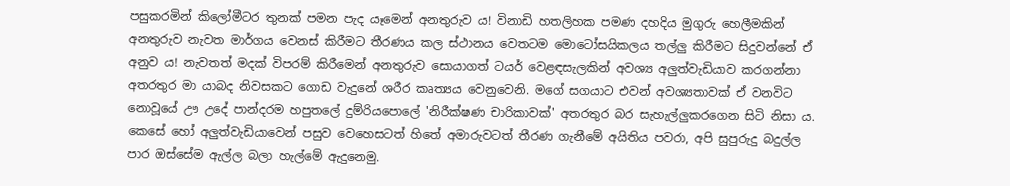පසුකරමින් කිලෝමීටර තුනක් පමන පැද යෑමෙන් අනතුරුව ය! විනාඩි හතලිහක පමණ දහදිය මුගුරු හෙලීමකින් අනතුරුව නැවත මාර්ගය වෙනස් කිරීමට තීරණය කල ස්ථානය වෙතටම මොටෝසයිකලය තල්ලු කිරීමට සිදුවන්නේ ඒ අනුව ය! නැවතත් මදක් විපරම් කිරීමෙන් අනතුරුව සොයාගත් ටයර් වෙළඳසැලකින් අවශ්‍ය අලුත්වැඩියාව කරගන්නා අතරතුර මා යාබද නිවසකට ගොඩ වැදුනේ ශරීර කෘත්‍යය වෙනුවෙනි. මගේ සගයාට එවන් අවශ්‍යතාවක් ඒ වනවිට නොවූයේ ඌ උදේ පාන්දරම හපුතලේ දුම්රියපොලේ 'නිරීක්ෂණ චාරිකාවක්' අතරතුර බර සැහැල්ලුකරගෙන සිටි නිසා ය. කෙසේ හෝ අලුත්වැඩියාවෙන් පසුව වෙහෙසටත් හිතේ අමාරුවටත් තීරණ ගැනීමේ අයිතිය පවරා, අපි සුපුරුදු බදුල්ල පාර ඔස්සේම ඇල්ල බලා හැල්මේ ඇදුනෙමු.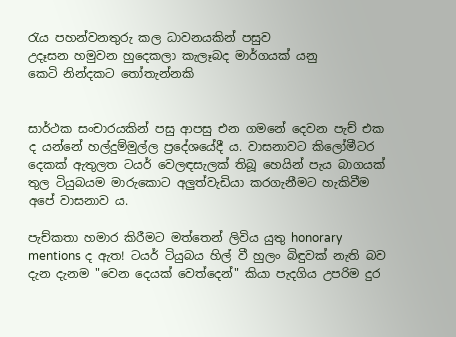රැය පහන්වනතුරු කල ධාවනයකින් පසුව
උදෑසන හමුවන හුදෙකලා කැලෑබද මාර්ගයක් යනු
කෙටි නින්දකට තෝතැන්නකි


සාර්ථක සංචාරයකින් පසු ආපසු එන ගමනේ දෙවන පැච් එක ද යන්නේ හල්දුම්මුල්ල ප්‍රදේශයේදී ය. වාසනාවට කිලෝමීටර දෙකක් ඇතුලත ටයර් වෙලඳසැලක් තිබූ හෙයින් පැය බාගයක් තුල ටියුබයම මාරුකොට අලුත්වැඩියා කරගැනීමට හැකිවීම අපේ වාසනාව ය.

පැච්කතා හමාර කිරීමට මත්තෙන් ලිවිය යුතු honorary mentions ද ඇත! ටයර් ටියුබය හිල් වී හුලං බිඳුවක් නැති බව දැන දැනම "වෙන දෙයක් වෙත්දෙන්" කියා පැදගිය උපරිම දුර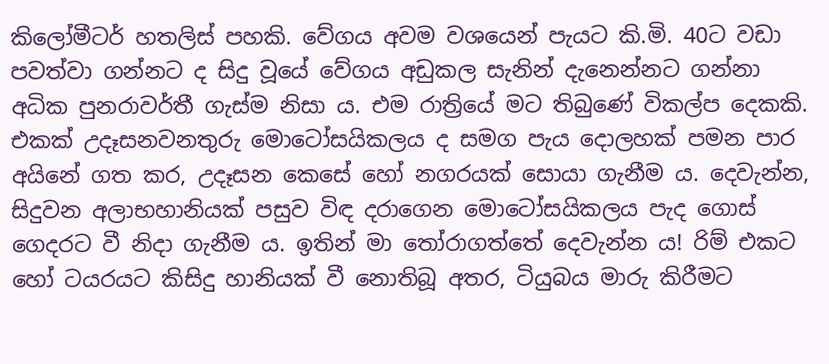කිලෝමීටර් හතලිස් පහකි. වේගය අවම වශයෙන් පැයට කි.මි. 40ට වඩා පවත්වා ගන්නට ද සිදු වූයේ වේගය අඩුකල සැනින් දැනෙන්නට ගන්නා අධික පුනරාවර්තී ගැස්ම නිසා ය. එම රාත්‍රියේ මට තිබුණේ විකල්ප දෙකකි. එකක් උදෑසනවනතුරු මොටෝසයිකලය ද සමග පැය දොලහක් පමන පාර අයිනේ ගත කර, උදෑසන කෙසේ හෝ නගරයක් සොයා ගැනීම ය. දෙවැන්න, සිදුවන අලාභහානියක් පසුව විඳ දරාගෙන මොටෝසයිකලය පැද ගොස් ගෙදරට වී නිදා ගැනීම ය. ඉතින් මා තෝරාගත්තේ දෙවැන්න ය! රිම් එකට හෝ ටයරයට කිසිදු හානියක් වී නොතිබූ අතර, ටියුබය මාරු කිරීමට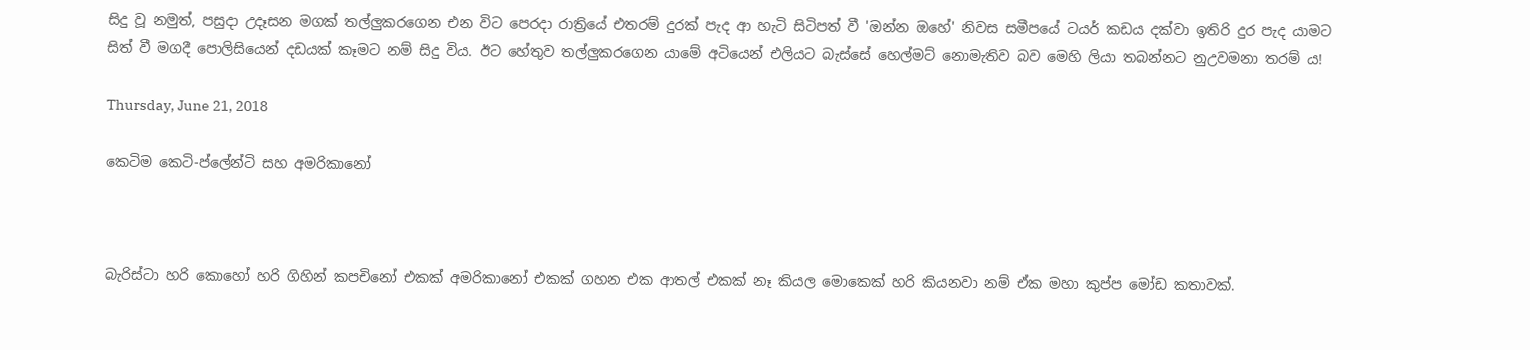සිදු වූ නමුත්, පසුදා උදෑසන මගක් තල්ලුකරගෙන එන විට පෙරදා රාත්‍රියේ එතරම් දුරක් පැද ආ හැටි සිටිපත් වී 'ඔන්න ඔහේ' නිවස සමීපයේ ටයර් කඩය දක්වා ඉතිරි දුර පැද යාමට සිත් වී මගදී පොලිසියෙන් දඩයක් කෑමට නම් සිදු විය. ඊට හේතුව තල්ලුකරගෙන යාමේ අටියෙන් එලියට බැස්සේ හෙල්මට් නොමැතිව බව මෙහි ලියා තබන්නට නුඋවමනා තරම් ය!

Thursday, June 21, 2018

කෙටිම කෙටි-ප්ලේන්ටි සහ අමරිකානෝ



බැරිස්ටා හරි කොහෝ හරි ගිහින් කපචිනෝ එකක් අමරිකානෝ එකක් ගහන එක ආතල් එකක් නෑ කියල මොකෙක් හරි කියනවා නම් ඒක මහා කුප්ප මෝඩ කතාවක්.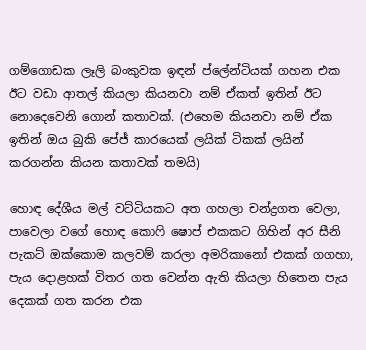ගම්ගොඩක ලෑලි බංකුවක ඉඳන් ප්ලේන්ටියක් ගහන එක ඊට වඩා ආතල් කියලා කියනවා නම් ඒකත් ඉතින් ඊට නොදෙවෙනි ගොන් කතාවක්. (එහෙම කියනවා නම් ඒක ඉතින් ඔය බුකි පේජ් කාරයෙක් ලයික් ටිකක් ලයින් කරගන්න කියන කතාවක් තමයි)

හොඳ දේශීය මල් වට්ටියකට අත ගහලා චන්ද්‍රගත වෙලා, පාවෙලා වගේ හොඳ කොෆි ෂොප් එකකට ගිහින් අර සීනි පැකට් ඔක්කොම කලවම් කරලා අමරිකානෝ එකක් ගගහා, පැය දොළහක් විතර ගත වෙන්න ඇති කියලා හිතෙන පැය දෙකක් ගත කරන එක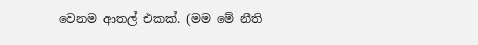වෙනම ආතල් එකක්. (මම මේ නීති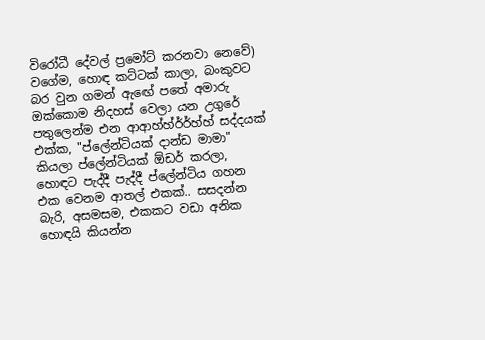විරෝධී දේවල් ප්‍රමෝට් කරනවා නෙවේ) වගේම, හොඳ කට්ටක් කාලා, බංකුවට බර වුන ගමන් ඇඟේ පතේ අමාරු ඔක්කොම නිදහස් වෙලා යන උගුරේ පතුලෙන්ම එන ආආහ්හ්ර්ර්හ්හ් සද්දයක් එක්ක, "ප්ලේන්ටියක් දාන්ඩ මාමා" කියලා ප්ලේන්ටියක් ඕඩර් කරලා, හොඳට පැද්දී පැද්දී ප්ලේන්ටිය ගහන එක වෙනම ආතල් එකක්.. සසදන්න බැරි, අසමසම, එකකට වඩා අනික හොඳයි කියන්න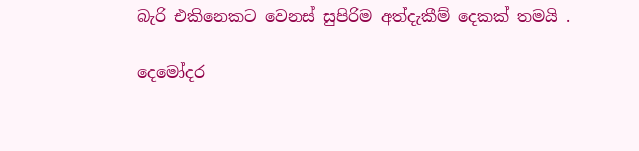බැරි එකිනෙකට වෙනස් සුපිරිම අත්දැකීම් දෙකක් තමයි .

දෙමෝදර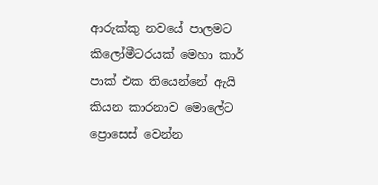ආරුක්කු නවයේ පාලමට කිලෝමීටරයක් මෙහා කාර් පාක් එක තියෙන්නේ ඇයි කියන කාරනාව මොලේට ප්‍රොසෙස් වෙන්න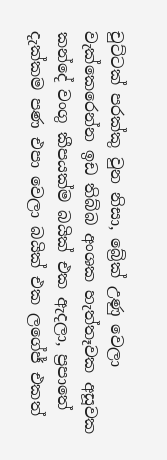චුට්ටක් පරක්කු වුන නිසා, බ්‍රේක් උණු වෙලා වැක්කෙරෙන්න ඉඩ තිබ්බ අංශක හැත්තෑවක අසූවක කන්දේ වංගු කීපයක්ම බයික් එක ඇදලා, ප්‍රපාතේ දැක්කම පණ එපා වෙලා බයික් එක ලගේජ් එකත්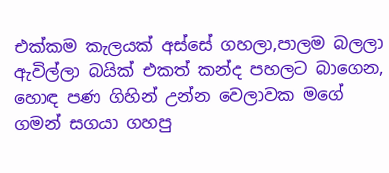එක්කම කැලයක් අස්සේ ගහලා,පාලම බලලා ඇවිල්ලා බයික් එකත් කන්ද පහලට බාගෙන, හොඳ පණ ගිහින් උන්න වෙලාවක මගේ ගමන් සගයා ගහපු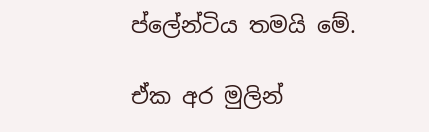ප්ලේන්ටිය තමයි මේ.

ඒක අර මුලින්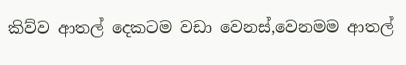කිව්ව ආතල් දෙකටම වඩා වෙනස්,වෙනමම ආතල්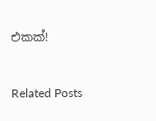එකක්!


Related Posts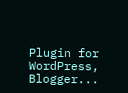Plugin for WordPress, Blogger...